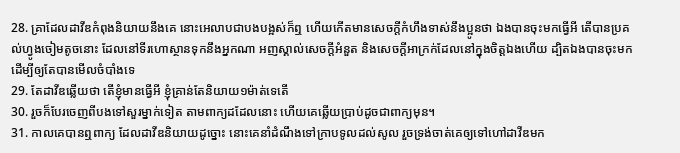28. គ្រាដែលដាវីឌកំពុងនិយាយនឹងគេ នោះអេលាបជាបងបង្អស់ក៏ឮ ហើយកើតមានសេចក្តីកំហឹងទាស់នឹងប្អូនថា ឯងបានចុះមកធ្វើអី តើបានប្រគល់ហ្វូងចៀមតូចនោះ ដែលនៅទីរហោស្ថានទុកនឹងអ្នកណា អញស្គាល់សេចក្តីអំនួត និងសេចក្តីអាក្រក់ដែលនៅក្នុងចិត្តឯងហើយ ដ្បិតឯងបានចុះមកដើម្បីឲ្យតែបានមើលចំបាំងទេ
29. តែដាវីឌឆ្លើយថា តើខ្ញុំមានធ្វើអី ខ្ញុំគ្រាន់តែនិយាយ១ម៉ាត់ទេតើ
30. រួចក៏បែរចេញពីបងទៅសួរម្នាក់ទៀត តាមពាក្យដដែលនោះ ហើយគេឆ្លើយប្រាប់ដូចជាពាក្យមុន។
31. កាលគេបានឮពាក្យ ដែលដាវីឌនិយាយដូច្នោះ នោះគេនាំដំណឹងទៅក្រាបទូលដល់សូល រួចទ្រង់ចាត់គេឲ្យទៅហៅដាវីឌមក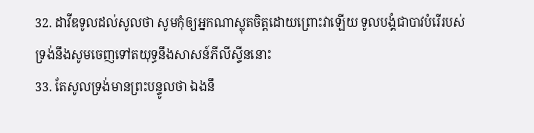32. ដាវីឌទូលដល់សូលថា សូមកុំឲ្យអ្នកណាស្លុតចិត្តដោយព្រោះវាឡើយ ទូលបង្គំជាបាវបំរើរបស់ទ្រង់នឹងសូមចេញទៅតយុទ្ធនឹងសាសន៍ភីលីស្ទីននោះ
33. តែសូលទ្រង់មានព្រះបន្ទូលថា ឯងនឹ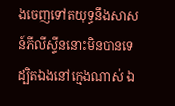ងចេញទៅតយុទ្ធនឹងសាសន៍ភីលីស្ទីននោះមិនបានទេ ដ្បិតឯងនៅក្មេងណាស់ ឯ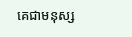គេជាមនុស្ស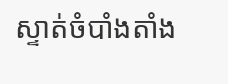ស្ទាត់ចំបាំងតាំង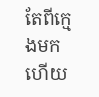តែពីក្មេងមកហើយ